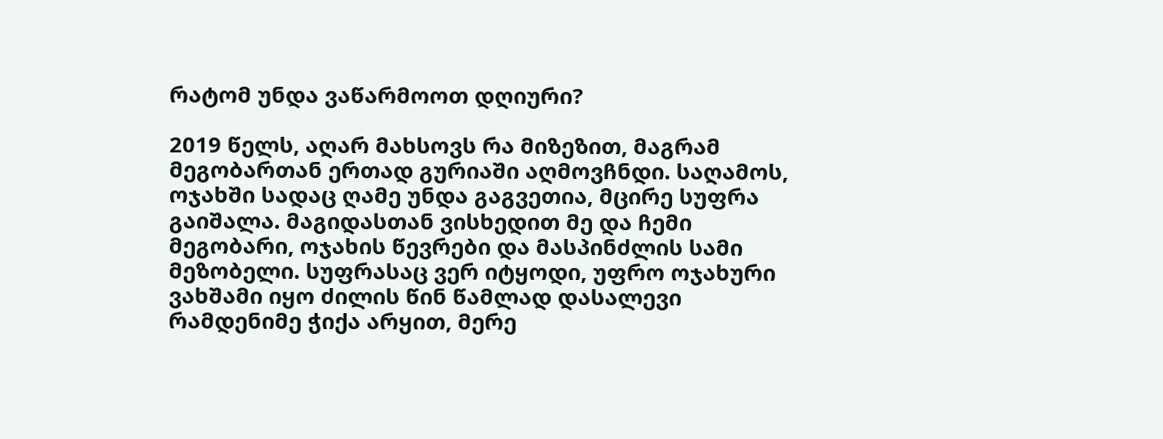რატომ უნდა ვაწარმოოთ დღიური?

2019 წელს, აღარ მახსოვს რა მიზეზით, მაგრამ მეგობართან ერთად გურიაში აღმოვჩნდი. საღამოს, ოჯახში სადაც ღამე უნდა გაგვეთია, მცირე სუფრა გაიშალა. მაგიდასთან ვისხედით მე და ჩემი მეგობარი, ოჯახის წევრები და მასპინძლის სამი მეზობელი. სუფრასაც ვერ იტყოდი, უფრო ოჯახური ვახშამი იყო ძილის წინ წამლად დასალევი რამდენიმე ჭიქა არყით, მერე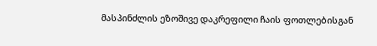მასპინძლის ეზოშივე დაკრეფილი ჩაის ფოთლებისგან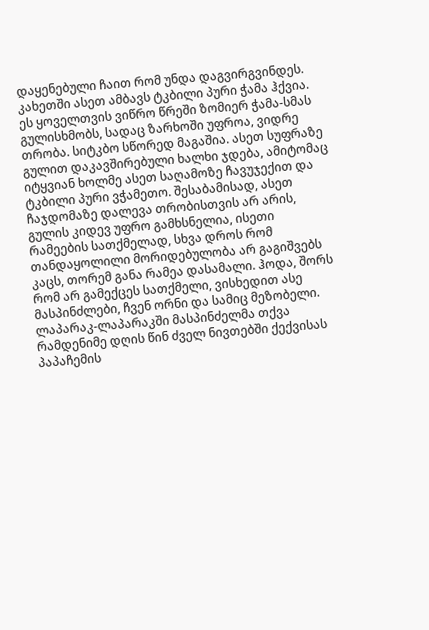დაყენებული ჩაით რომ უნდა დაგვირგვინდეს. კახეთში ასეთ ამბავს ტკბილი პური ჭამა ჰქვია. ეს ყოველთვის ვიწრო წრეში ზომიერ ჭამა-სმას გულისხმობს, სადაც ზარხოში უფროა, ვიდრე თრობა. სიტკბო სწორედ მაგაშია. ასეთ სუფრაზე გულით დაკავშირებული ხალხი ჯდება, ამიტომაც იტყვიან ხოლმე ასეთ საღამოზე ჩავუჯექით და ტკბილი პური ვჭამეთო. შესაბამისად, ასეთ ჩაჯდომაზე დალევა თრობისთვის არ არის, გულის კიდევ უფრო გამხსნელია, ისეთი რამეების სათქმელად, სხვა დროს რომ თანდაყოლილი მორიდებულობა არ გაგიშვებს კაცს, თორემ განა რამეა დასამალი. ჰოდა, შორს რომ არ გამექცეს სათქმელი, ვისხედით ასე მასპინძლები, ჩვენ ორნი და სამიც მეზობელი. ლაპარაკ-ლაპარაკში მასპინძელმა თქვა რამდენიმე დღის წინ ძველ ნივთებში ქექვისას პაპაჩემის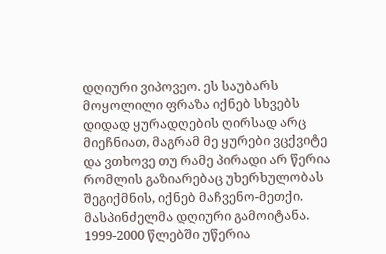დღიური ვიპოვეო. ეს საუბარს მოყოლილი ფრაზა იქნებ სხვებს დიდად ყურადღების ღირსად არც მიეჩნიათ, მაგრამ მე ყურები ვცქვიტე და ვთხოვე თუ რამე პირადი არ წერია რომლის გაზიარებაც უხერხულობას შეგიქმნის, იქნებ მაჩვენო-მეთქი. მასპინძელმა დღიური გამოიტანა. 1999-2000 წლებში უწერია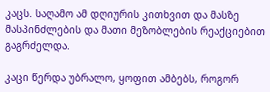კაცს. საღამო ამ დღიურის კითხვით და მასზე მასპინძლების და მათი მეზობლების რეაქციებით გაგრძელდა.

კაცი წერდა უბრალო, ყოფით ამბებს, როგორ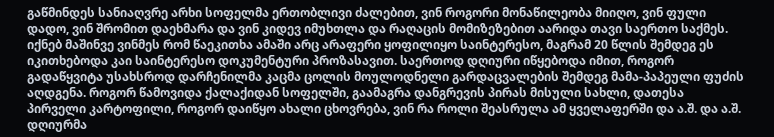გაწმინდეს სანიაღვრე არხი სოფელმა ერთობლივი ძალებით, ვინ როგორი მონაწილეობა მიიღო, ვინ ფული დადო, ვინ შრომით დაეხმარა და ვინ კიდევ იმუხთლა და რაღაცის მომიზეზებით აარიდა თავი საერთო საქმეს. იქნებ მაშინვე ვინმეს რომ წაეკითხა ამაში არც არაფერი ყოფილიყო საინტერესო, მაგრამ 20 წლის შემდეგ ეს იკითხებოდა კაი საინტერესო დოკუმენტური პროზასავით. საერთოდ დღიური იწყებოდა იმით, როგორ გადაწყვიტა უსახსროდ დარჩენილმა კაცმა ცოლის მოულოდნელი გარდაცვალების შემდეგ მამა-პაპეული ფუძის აღდგენა. როგორ წამოვიდა ქალაქიდან სოფელში, გაამაგრა დანგრევის პირას მისული სახლი, დათესა პირველი კარტოფილი, როგორ დაიწყო ახალი ცხოვრება, ვინ რა როლი შეასრულა ამ ყველაფერში და ა.შ. და ა.შ. დღიურმა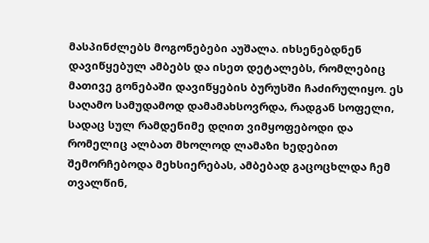მასპინძლებს მოგონებები აუშალა. იხსენებდნენ დავიწყებულ ამბებს და ისეთ დეტალებს, რომლებიც მათივე გონებაში დავიწყების ბურუსში ჩაძირულიყო. ეს საღამო სამუდამოდ დამამახსოვრდა, რადგან სოფელი, სადაც სულ რამდენიმე დღით ვიმყოფებოდი და რომელიც ალბათ მხოლოდ ლამაზი ხედებით შემორჩებოდა მეხსიერებას, ამბებად გაცოცხლდა ჩემ თვალწინ,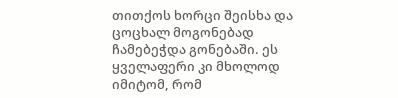თითქოს ხორცი შეისხა და ცოცხალ მოგონებად ჩამებეჭდა გონებაში. ეს ყველაფერი კი მხოლოდ იმიტომ, რომ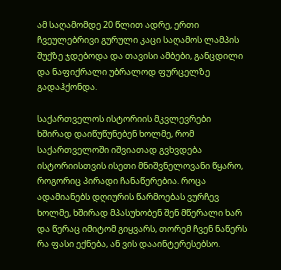ამ საღამომდე 20 წლით ადრე, ერთი ჩვეულებრივი გურული კაცი საღამოს ლამპის შუქზე ჯდებოდა და თავისი ამბები, განცდილი და ნაფიქრალი უბრალოდ ფურცელზე გადაჰქონდა.

საქართველოს ისტორიის მკვლევრები ხშირად დაიწუწუნებენ ხოლმე, რომ საქართველოში იშვიათად გვხვდება ისტორიისთვის ისეთი მნიშვნელოვანი წყარო, როგორიც პირადი ჩანაწერებია. როცა ადამიანებს დღიურის წარმოებას ვურჩევ ხოლმე, ხშირად მპასუხობენ შენ მწერალი ხარ და წერაც იმიტომ გიყვარს, თორემ ჩვენ ნაწერს რა ფასი ექნება, ან ვის დააინტერესებსო.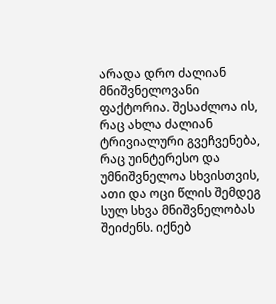არადა დრო ძალიან მნიშვნელოვანი ფაქტორია. შესაძლოა ის, რაც ახლა ძალიან ტრივიალური გვეჩვენება, რაც უინტერესო და უმნიშვნელოა სხვისთვის, ათი და ოცი წლის შემდეგ სულ სხვა მნიშვნელობას შეიძენს. იქნებ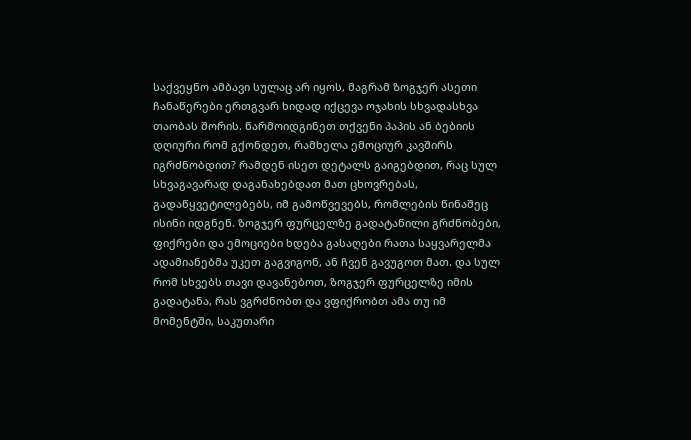საქვეყნო ამბავი სულაც არ იყოს, მაგრამ ზოგჯერ ასეთი ჩანაწერები ერთგვარ ხიდად იქცევა ოჯახის სხვადასხვა თაობას შორის. წარმოიდგინეთ თქვენი პაპის ან ბებიის დღიური რომ გქონდეთ, რამხელა ემოციურ კავშირს იგრძნობდით? რამდენ ისეთ დეტალს გაიგებდით, რაც სულ სხვაგავარად დაგანახებდათ მათ ცხოვრებას, გადაწყვეტილებებს, იმ გამოწვევებს, რომლების წინაშეც ისინი იდგნენ. ზოგჯერ ფურცელზე გადატანილი გრძნობები, ფიქრები და ემოციები ხდება გასაღები რათა საყვარელმა ადამიანებმა უკეთ გაგვიგონ, ან ჩვენ გავუგოთ მათ. და სულ რომ სხვებს თავი დავანებოთ, ზოგჯერ ფურცელზე იმის გადატანა, რას ვგრძნობთ და ვფიქრობთ ამა თუ იმ მომენტში, საკუთარი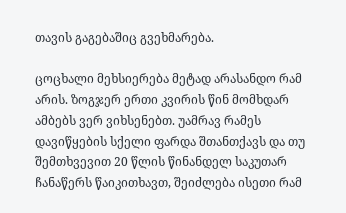თავის გაგებაშიც გვეხმარება.

ცოცხალი მეხსიერება მეტად არასანდო რამ არის. ზოგჯერ ერთი კვირის წინ მომხდარ ამბებს ვერ ვიხსენებთ. უამრავ რამეს დავიწყების სქელი ფარდა შთანთქავს და თუ შემთხვევით 20 წლის წინანდელ საკუთარ ჩანაწერს წაიკითხავთ, შეიძლება ისეთი რამ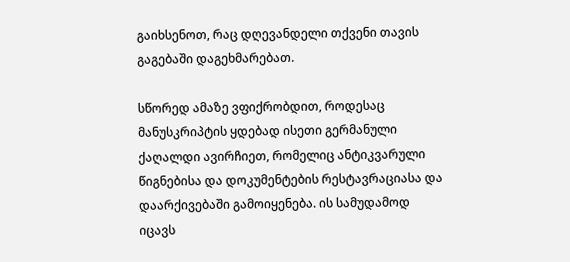გაიხსენოთ, რაც დღევანდელი თქვენი თავის გაგებაში დაგეხმარებათ.

სწორედ ამაზე ვფიქრობდით, როდესაც მანუსკრიპტის ყდებად ისეთი გერმანული ქაღალდი ავირჩიეთ, რომელიც ანტიკვარული წიგნებისა და დოკუმენტების რესტავრაციასა და დაარქივებაში გამოიყენება. ის სამუდამოდ იცავს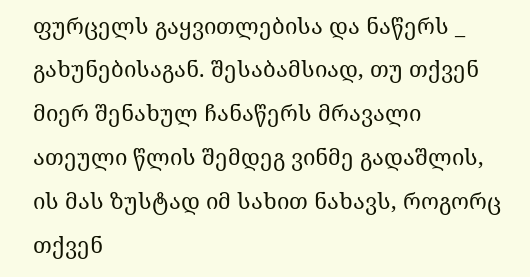ფურცელს გაყვითლებისა და ნაწერს _ გახუნებისაგან. შესაბამსიად, თუ თქვენ მიერ შენახულ ჩანაწერს მრავალი ათეული წლის შემდეგ ვინმე გადაშლის, ის მას ზუსტად იმ სახით ნახავს, როგორც თქვენ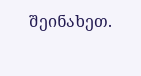შეინახეთ.